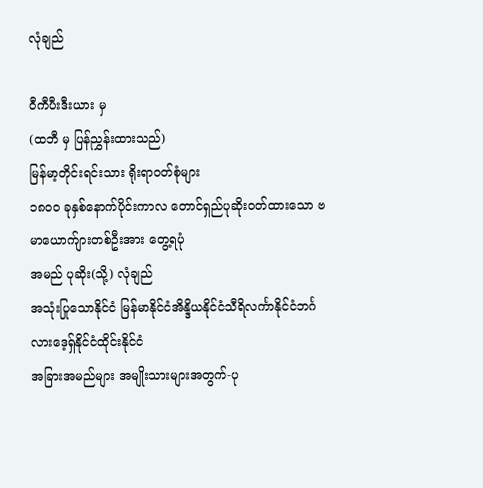လုံချည်

ဝီကီပီးဒီးယား မှ
(ထဘီ မှ ပြန်ညွှန်းထားသည်)
မြန်မာ့တိုင်းရင်းသား ရိုးရာဝတ်စုံများ
၁၈၀၀ ခုနှစ်နောက်ပိုင်းကာလ တောင်ရှည်ပုဆိုးဝတ်ထားသော ဗမာယောက်ျားတစ်ဦးအား တွေ့ရပုံ
အမည် ပုဆိုး(သို့) လုံချည်
အသုံးပြုသောနိုင်ငံ မြန်မာနိုင်ငံအိန္ဒိယနိုင်ငံသီရိလင်္ကာနိုင်ငံဘင်္ဂလားဒေ့ရှ်နိုင်ငံထိုင်းနိုင်ငံ
အခြားအမည်များ အမျိုးသားများအတွက်-ပု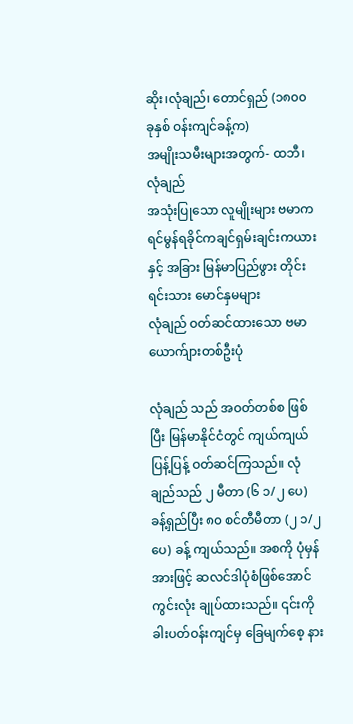ဆိုး၊လုံချည်၊ တောင်ရှည် (၁၈၀၀ ခုနှစ် ဝန်းကျင်ခန့်က)
အမျိုးသမီးများအတွက်- ထဘီ၊လုံချည်
အသုံးပြုသော လူမျိုးများ ဗမာကရင်မွန်ရခိုင်ကချင်ရှမ်းချင်းကယားနှင့် အခြား မြန်မာပြည်ဖွား တိုင်းရင်းသား မောင်နှမများ
လုံချည် ဝတ်ဆင်ထားသော ဗမာယောက်ျားတစ်ဦးပုံ

လုံချည် သည် အဝတ်တစ်စ ဖြစ်ပြီး မြန်မာနိုင်ငံတွင် ကျယ်ကျယ်ပြန့်ပြန့် ဝတ်ဆင်ကြသည်။ လုံချည်သည် ၂ မီတာ (၆ ၁/၂ ပေ) ခန့်ရှည်ပြီး ၈၀ စင်တီမီတာ (၂ ၁/၂ ပေ) ခန့် ကျယ်သည်။ အစကို ပုံမှန်အားဖြင့် ဆလင်ဒါပုံစံဖြစ်အောင် ကွင်းလုံး ချုပ်ထားသည်။ ၎င်းကို ခါးပတ်ဝန်းကျင်မှ ခြေမျက်စေ့ နား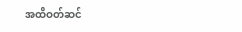အထိဝတ်ဆင်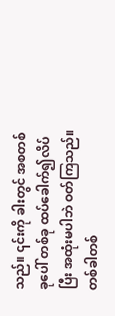သည်။ ၎င်းကို ခါးတွင် အစတစ်ခုပေါ် တစ်ခု ထပ်ခေါက်၍လိပ်ပြီး အထုံးမပါဘဲ ဝတ်ကြသည်။ တစ်ခါတစ်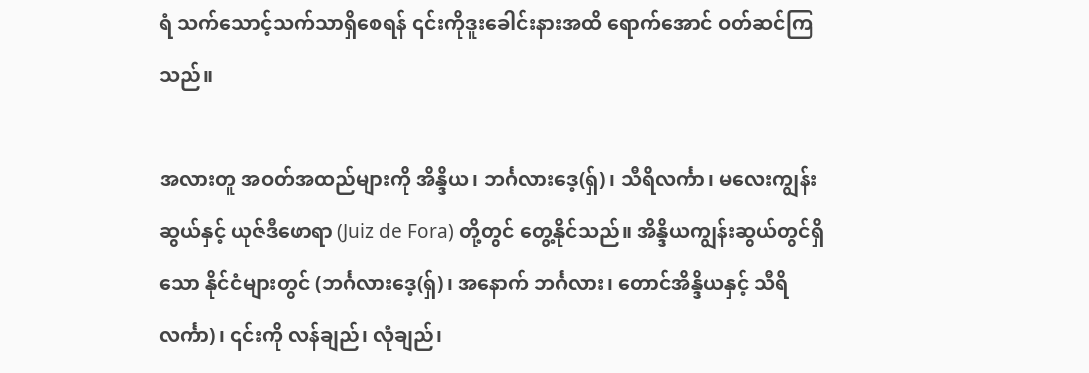ရံ သက်သောင့်သက်သာရှိစေရန် ၎င်းကိုဒူးခေါင်းနားအထိ ရောက်အောင် ဝတ်ဆင်ကြသည်။

အလားတူ အဝတ်အထည်များကို အိန္ဒိယ၊ ဘင်္ဂလားဒေ့(ရှ်)၊ သီရိလင်္ကာ၊ မလေးကျွန်းဆွယ်နှင့် ယုဇ်ဒီဖောရာ (Juiz de Fora) တို့တွင် တွေ့နိုင်သည်။ အိန္ဒိယကျွန်းဆွယ်တွင်ရှိသော နိုင်ငံများတွင် (ဘင်္ဂလားဒေ့(ရှ်)၊ အနောက် ဘင်္ဂလား၊ တောင်အိန္ဒိယနှင့် သီရိလင်္ကာ)၊ ၎င်းကို လန်ချည်၊ လုံချည်၊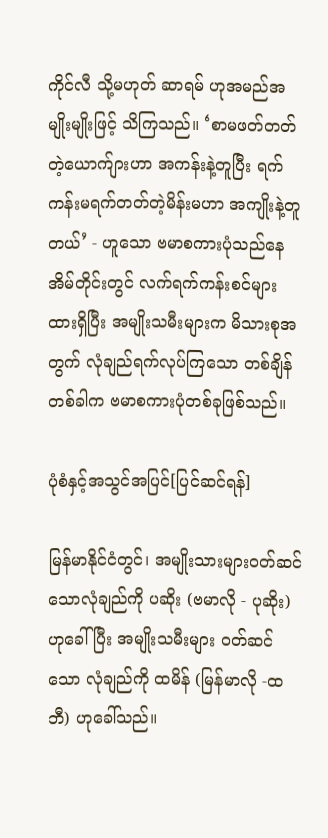ကိုင်လီ သို့မဟုတ် ဆာရမ် ဟုအမည်အမျိုးမျိုးဖြင့် သိကြသည်။ ‘စာမဖတ်တတ်တဲ့ယောက်ျားဟာ အကန်းနဲ့တူပြီး ရက်ကန်းမရက်တတ်တဲ့မိန်းမဟာ အကျိုးနဲ့တူတယ်’ - ဟူသော ဗမာစကားပုံသည်နေအိမ်တိုင်းတွင် လက်ရက်ကန်းစင်များထားရှိပြီး အမျိုးသမီးများက မိသားစုအတွက် လုံချည်ရက်လုပ်ကြသော တစ်ချိန်တစ်ခါက ဗမာစကားပုံတစ်ခုဖြစ်သည်။

ပုံစံနှင့်အသွင်အပြင်[ပြင်ဆင်ရန်]

မြန်မာနိုင်ငံတွင်၊ အမျိုးသားများဝတ်ဆင်သောလုံချည်ကို ပဆိုး (ဗမာလို - ပုဆိုး) ဟုခေါ်ပြီး အမျိုးသမီးများ ဝတ်ဆင်သော လုံချည်ကို ထမိန် (မြန်မာလို -ထဘီ) ဟုခေါ်သည်။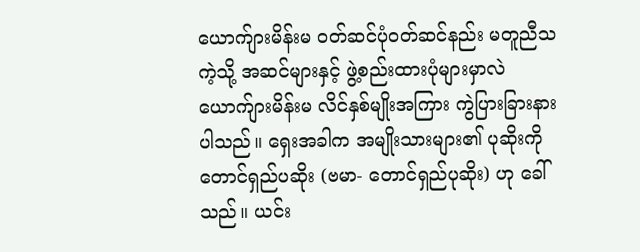ယောက်ျားမိန်းမ ဝတ်ဆင်ပုံဝတ်ဆင်နည်း မတူညီသကဲ့သို့ အဆင်များနှင့် ဖွဲ့စည်းထားပုံများမှာလဲ ယောက်ျားမိန်းမ လိင်နှစ်မျိုးအကြား ကွဲပြားခြားနားပါသည်။ ရှေးအခါက အမျိုးသားများ၏ ပုဆိုးကို တောင်ရှည်ပဆိုး (ဗမာ- တောင်ရှည်ပုဆိုး) ဟု ခေါ်သည်။ ယင်း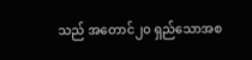သည် အတောင်၂၀ ရှည်သောအစ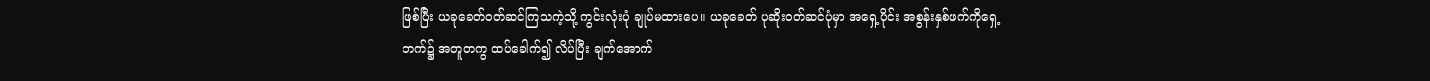ဖြစ်ပြီး ယခုခေတ်ဝတ်ဆင်ကြသကဲ့သို့ ကွင်းလုံးပုံ ချုပ်မထားပေ။ ယခုခေတ် ပုဆိုးဝတ်ဆင်ပုံမှာ အရှေ့ပိုင်း အစွန်းနှစ်ဖက်ကိုရှေ့ဘက်၌ အတူတကွ ထပ်ခေါက်၍ လိပ်ပြီး ချက်အောက်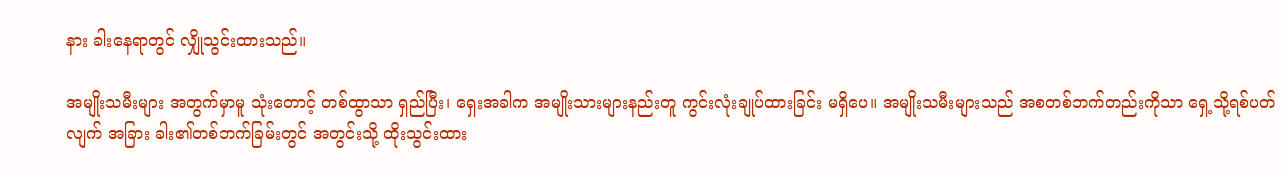နား ခါးနေရာတွင် လျှိုသွင်းထားသည်။

အမျိုးသမီးများ အတွက်မှာမူ သုံးတောင့် တစ်ထွာသာ ရှည်ပြီး၊ ရှေးအခါက အမျိုးသားများနည်းတူ ကွင်းလုံးချုပ်ထားခြင်း မရှိပေ။ အမျိုးသမီးများသည် အစတစ်ဘက်တည်းကိုသာ ရှေ့သို့ရစ်ပတ်လျက် အခြား ခါး၏တစ်ဘက်ခြမ်းတွင် အတွင်းသို့ ထိုးသွင်းထား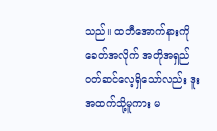သည်။ ထဘီအောက်နားကို ခေတ်အလိုက် အတိုအရှည် ဝတ်ဆင်လေ့ရှိသော်လည်း ဒူးအထက်သို့မူကား မ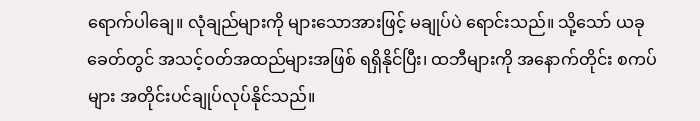ရောက်ပါချေ။ လုံချည်များကို များသောအားဖြင့် မချုပ်ပဲ ရောင်းသည်။ သို့သော် ယခုခေတ်တွင် အသင့်ဝတ်အထည်များအဖြစ် ရရှိနိုင်ပြီး၊ ထဘီများကို အနောက်တိုင်း စကပ်များ အတိုင်းပင်ချုပ်လုပ်နိုင်သည်။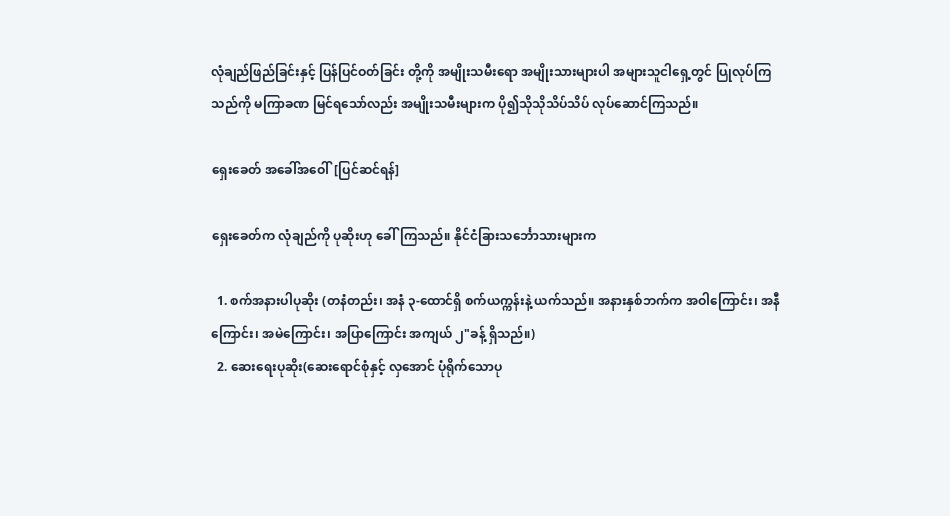လုံချည်ဖြည်ခြင်းနှင့် ပြန်ပြင်ဝတ်ခြင်း တို့ကို အမျိုးသမီးရော အမျိုးသားများပါ အများသူငါရှေ့တွင် ပြုလုပ်ကြသည်ကို မကြာခဏ မြင်ရသော်လည်း အမျိုးသမီးများက ပို၍သိုသိုသိပ်သိပ် လုပ်ဆောင်ကြသည်။

ရှေးခေတ် အခေါ်အဝေါ်[ပြင်ဆင်ရန်]

ရှေးခေတ်က လုံချည်ကို ပုဆိုးဟု ခေါ်ကြသည်။ နိုင်ငံခြားသင်္ဘောသားများက

  1. စက်အနားပါပုဆိုး (တနံတည်း၊ အနံ ၃-ထောင်ရှိ စက်ယက္ကန်းနဲ့ ယက်သည်။ အနားနှစ်ဘက်က အဝါကြောင်း၊ အနီကြောင်း၊ အမဲကြောင်း၊ အပြာကြောင်း အကျယ် ၂"ခန့် ရှိသည်။)
  2. ဆေးရေးပုဆိုး(ဆေးရောင်စုံနှင့် လှအောင် ပုံရိုက်သောပု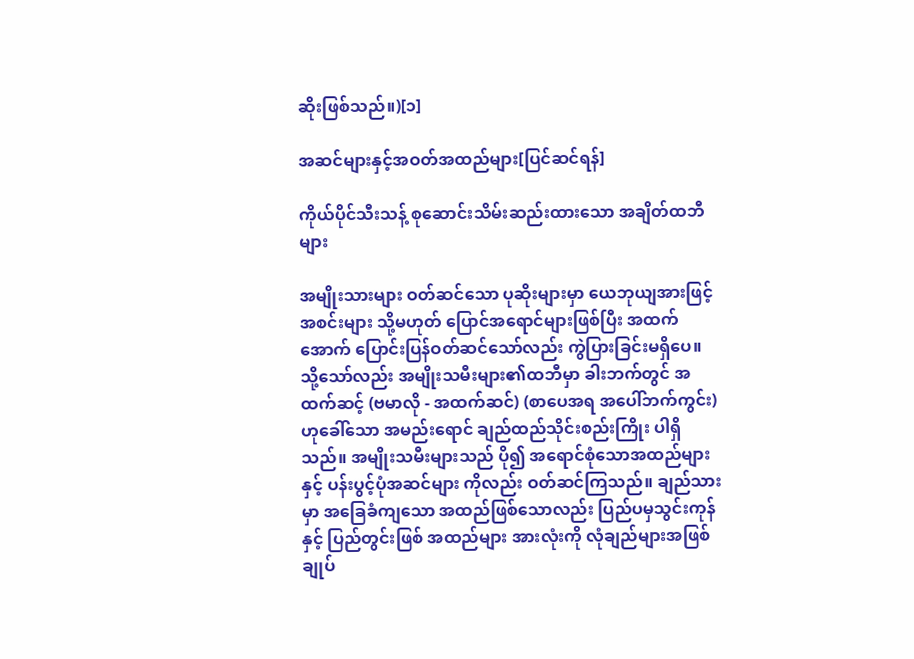ဆိုးဖြစ်သည်။)[၁]

အဆင်များနှင့်အဝတ်အထည်များ[ပြင်ဆင်ရန်]

ကိုယ်ပိုင်သီးသန့် စုဆောင်းသိမ်းဆည်းထားသော အချိတ်ထဘီများ

အမျိုးသားများ ဝတ်ဆင်သော ပုဆိုးများမှာ ယေဘုယျအားဖြင့် အစင်းများ သို့မဟုတ် ပြောင်အရောင်များဖြစ်ပြီး အထက်အောက် ပြောင်းပြန်ဝတ်ဆင်သော်လည်း ကွဲပြားခြင်းမရှိပေ။ သို့သော်လည်း အမျိုးသမီးများ၏ထဘီမှာ ခါးဘက်တွင် အထက်ဆင့် (ဗမာလို - အထက်ဆင်) (စာပေအရ အပေါ်ဘက်ကွင်း) ဟုခေါ်သော အမည်းရောင် ချည်ထည်သိုင်းစည်းကြိုး ပါရှိသည်။ အမျိုးသမီးများသည် ပို၍ အရောင်စုံသောအထည်များနှင့် ပန်းပွင့်ပုံအဆင်များ ကိုလည်း ဝတ်ဆင်ကြသည်။ ချည်သားမှာ အခြေခံကျသော အထည်ဖြစ်သောလည်း ပြည်ပမှသွင်းကုန်နှင့် ပြည်တွင်းဖြစ် အထည်များ အားလုံးကို လုံချည်များအဖြစ် ချုပ်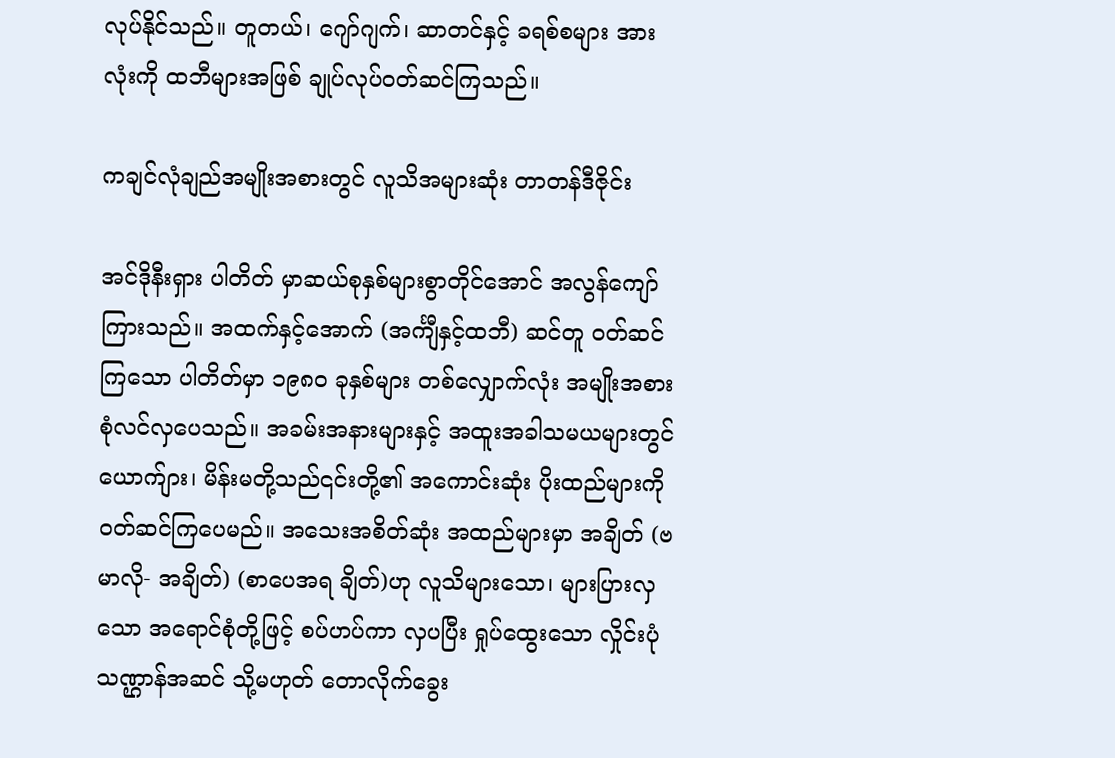လုပ်နိုင်သည်။ တူတယ်၊ ဂျော်ဂျက်၊ ဆာတင်နှင့် ခရစ်စများ အားလုံးကို ထဘီများအဖြစ် ချုပ်လုပ်ဝတ်ဆင်ကြသည်။

ကချင်လုံချည်အမျိုးအစားတွင် လူသိအများဆုံး တာတန်ဒီဇိုင်း

အင်ဒိုနီးရှား ပါတိတ် မှာဆယ်စုနှစ်များစွာတိုင်အောင် အလွန်ကျော်ကြားသည်။ အထက်နှင့်အောက် (အင်္ကျီနှင့်ထဘီ) ဆင်တူ ဝတ်ဆင်ကြသော ပါတိတ်မှာ ၁၉၈၀ ခုနှစ်များ တစ်လျှောက်လုံး အမျိုးအစား စုံလင်လှပေသည်။ အခမ်းအနားများနှင့် အထူးအခါသမယများတွင် ယောက်ျား၊ မိန်းမတို့သည်၎င်းတို့၏ အကောင်းဆုံး ပိုးထည်များကို ဝတ်ဆင်ကြပေမည်။ အသေးအစိတ်ဆုံး အထည်များမှာ အချိတ် (ဗမာလို- အချိတ်) (စာပေအရ ချိတ်)ဟု လူသိများသော၊ များပြားလှသော အရောင်စုံတို့ဖြင့် စပ်ဟပ်ကာ လှပပြီး ရှုပ်ထွေးသော လှိုင်းပုံသဏ္ဌာန်အဆင် သို့မဟုတ် တောလိုက်ခွေး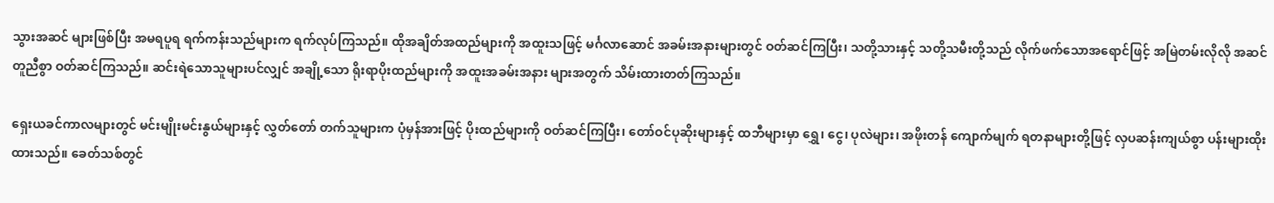သွားအဆင် များဖြစ်ပြီး အမရပူရ ရက်ကန်းသည်များက ရက်လုပ်ကြသည်။ ထိုအချိတ်အထည်များကို အထူးသဖြင့် မင်္ဂလာဆောင် အခမ်းအနားများတွင် ဝတ်ဆင်ကြပြီး၊ သတို့သားနှင့် သတို့သမီးတို့သည် လိုက်ဖက်သောအရောင်ဖြင့် အမြဲတမ်းလိုလို အဆင်တူညီစွာ ဝတ်ဆင်ကြသည်။ ဆင်းရဲသောသူများပင်လျှင် အချို့သော ရိုးရာပိုးထည်များကို အထူးအခမ်းအနား များအတွက် သိမ်းထားတတ်ကြသည်။

ရှေးယခင်ကာလများတွင် မင်းမျိုးမင်းနွယ်များနှင့် လွှတ်တော် တက်သူများက ပုံမှန်အားဖြင့် ပိုးထည်များကို ဝတ်ဆင်ကြပြီး၊ တော်ဝင်ပုဆိုးများနှင့် ထဘီများမှာ ရွှေ၊ ငွေ၊ ပုလဲများ၊ အဖိုးတန် ကျောက်မျက် ရတနာများတို့ဖြင့် လှပဆန်းကျယ်စွာ ပန်းများထိုးထားသည်။ ခေတ်သစ်တွင်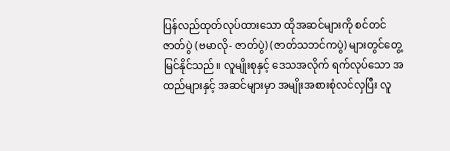ပြန်လည်ထုတ်လုပ်ထားသော ထိုအဆင်များကို စင်တင် ဇာတ်ပွဲ (ဗမာလို- ဇာတ်ပွဲ) (ဇာတ်သဘင်ကပွဲ) များတွင်တွေ့မြင်နိုင်သည်။ လူမျိုးစုနှင့် ဒေသအလိုက် ရက်လုပ်သော အထည်များနှင့် အဆင်များမှာ အမျိုးအစားစုံလင်လှပြီး လူ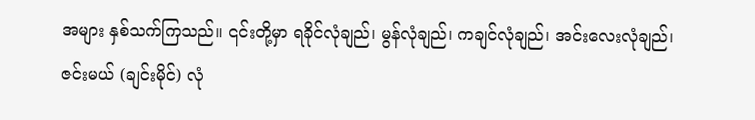အများ နှစ်သက်ကြသည်။ ၎င်းတို့မှာ ရခိုင်လုံချည်၊ မွန်လုံချည်၊ ကချင်လုံချည်၊ အင်းလေးလုံချည်၊ ဇင်းမယ် (ချင်းမိုင်) လုံ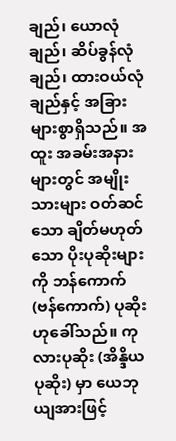ချည်၊ ယောလုံချည်၊ ဆိပ်ခွန်လုံချည်၊ ထားဝယ်လုံချည်နှင့် အခြား များစွာရှိသည်။ အထူး အခမ်းအနားများတွင် အမျိုးသားများ ဝတ်ဆင်သော ချိတ်မဟုတ်သော ပိုးပုဆိုးများကို ဘန်ကောက် (ဗန်ကောက်) ပုဆိုးဟုခေါ်သည်။ ကုလားပုဆိုး (အိန္ဒိယပုဆိုး) မှာ ယေဘုယျအားဖြင့်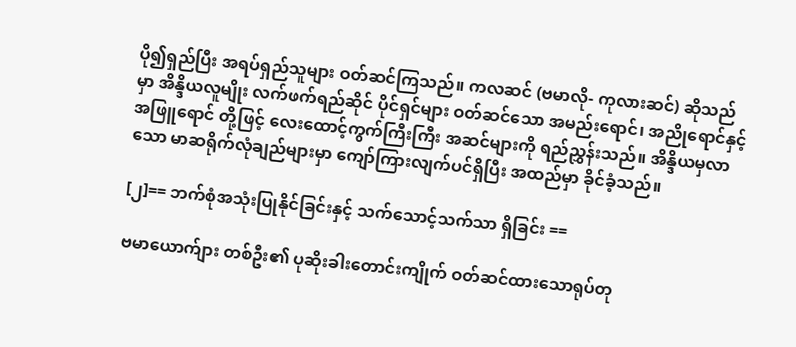ပို၍ရှည်ပြီး အရပ်ရှည်သူများ ဝတ်ဆင်ကြသည်။ ကလဆင် (ဗမာလို- ကုလားဆင်) ဆိုသည်မှာ အိန္ဒိယလူမျိုး လက်ဖက်ရည်ဆိုင် ပိုင်ရှင်များ ဝတ်ဆင်သော အမည်းရောင်၊ အညိုရောင်နှင့် အဖြူရောင် တို့ဖြင့် လေးထောင့်ကွက်ကြီးကြီး အဆင်များကို ရည်ညွှန်းသည်။ အိန္ဒိယမှလာသော မာဆရိုက်လုံချည်များမှာ ကျော်ကြားလျက်ပင်ရှိပြီး အထည်မှာ ခိုင်ခံ့သည်။

[၂]== ဘက်စုံအသုံးပြုနိုင်ခြင်းနှင့် သက်သောင့်သက်သာ ရှိခြင်း ==

ဗမာယောက်ျား တစ်ဦး၏ ပုဆိုးခါးတောင်းကျိုက် ဝတ်ဆင်ထားသောရုပ်တု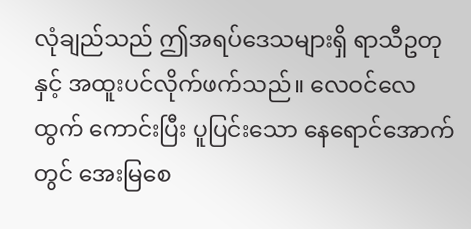လုံချည်သည် ဤအရပ်ဒေသများရှိ ရာသီဥတုနှင့် အထူးပင်လိုက်ဖက်သည်။ လေဝင်လေထွက် ကောင်းပြီး ပူပြင်းသော နေရောင်အောက်တွင် အေးမြစေ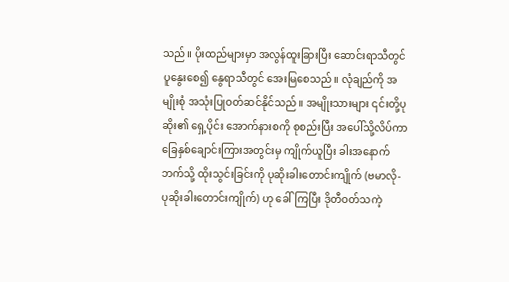သည်။ ပိုးထည်များမှာ အလွန်ထူးခြားပြီး ဆောင်းရာသီတွင် ပူနွေးစေ၍ နွေရာသီတွင် အေးမြစေသည်။ လုံချည်ကို အမျိုးစုံ အသုံးပြုဝတ်ဆင်နိုင်သည်။ အမျိုးသားများ ၎င်းတို့ပုဆိုး၏ ရှေ့ပိုင်း အောက်နားစကို စုစည်းပြီး အပေါ်သို့လိပ်ကာ ခြေနှစ်ချောင်းကြားအတွင်းမှ ကျိုက်ယူပြီး ခါးအနောက်ဘက်သို့ ထိုးသွင်းခြင်းကို ပုဆိုးခါးတောင်းကျိုက် (ဗမာလို- ပုဆိုးခါးတောင်းကျိုက်) ဟု ခေါ်ကြပြီး ဒိုတီဝတ်သကဲ့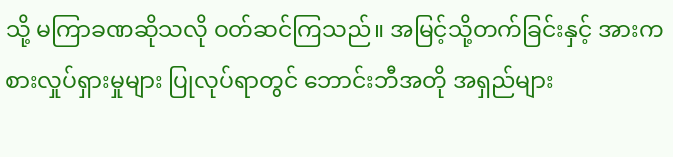သို့ မကြာခဏဆိုသလို ဝတ်ဆင်ကြသည်။ အမြင့်သို့တက်ခြင်းနှင့် အားကစားလှုပ်ရှားမှုများ ပြုလုပ်ရာတွင် ဘောင်းဘီအတို အရှည်များ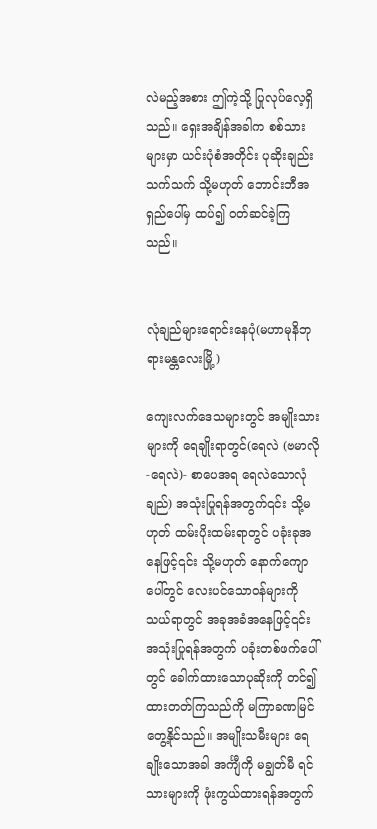လဲမည့်အစား ဤကဲ့သို့ ပြုလုပ်လေ့ရှိသည်။ ရှေးအချိန်အခါက စစ်သားများမှာ ယင်းပုံစံအတိုင်း ပုဆိုးချည်းသက်သက် သို့မဟုတ် ဘောင်းဘီအရှည်ပေါ်မှ ထပ်၍ ဝတ်ဆင်ခဲ့ကြသည်။


လုံချည်များရောင်းနေပုံ(မဟာမုနိဘုရားမန္တလေးမြို့)

ကျေးလက်ဒေသများတွင် အမျိုးသားများကို ရေချိုးရာတွင်(ရေလဲ (ဗမာလို-ရေလဲ)- စာပေအရ ရေလဲသောလုံချည်) အသုံးပြုရန်အတွက်၎င်း သို့မဟုတ် ထမ်းပိုးထမ်းရာတွင် ပခုံးခုအနေဖြင့်၎င်း သို့မဟုတ် နောက်ကျောပေါ်တွင် လေးပင်သောဝန်များကို သယ်ရာတွင် အခုအခံအနေဖြင့်၎င်း အသုံးပြုရန်အတွက် ပခုံးတစ်ဖက်ပေါ်တွင် ခေါက်ထားသောပုဆိုးကို တင်၍ထားတတ်ကြသည်ကို မကြာခဏမြင်တွေ့နိုင်သည်။ အမျိုးသမီးများ ရေချိုးသောအခါ အင်္ကျီကို မချွတ်မီ ရင်သားများကို ဖုံးကွယ်ထားရန်အတွက်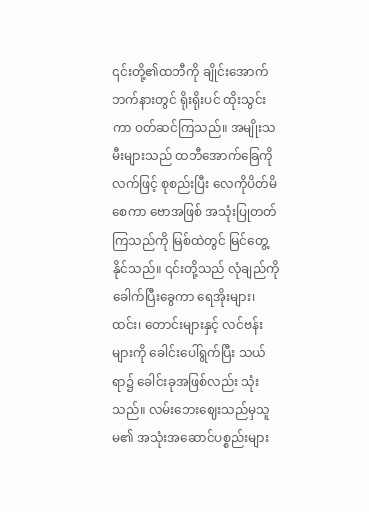၎င်းတို့၏ထဘီကို ချိုင်းအောက်ဘက်နားတွင် ရိုးရိုးပင် ထိုးသွင်းကာ ဝတ်ဆင်ကြသည်။ အမျိုးသမီးများသည် ထဘီအောက်ခြေကို လက်ဖြင့် စုစည်းပြီး လေကိုပိတ်မိစေကာ ဗောအဖြစ် အသုံးပြုတတ်ကြသည်ကို မြစ်ထဲတွင် မြင်တွေ့နိုင်သည်။ ၎င်းတို့သည် လုံချည်ကို ခေါက်ပြီးခွေကာ ရေအိုးများ၊ ထင်း၊ တောင်းများနှင့် လင်ဗန်းများကို ခေါင်းပေါ်ရွက်ပြီး သယ်ရာ၌ ခေါင်းခုအဖြစ်လည်း သုံးသည်။ လမ်းဘေးဈေးသည်မှသူမ၏ အသုံးအဆောင်ပစ္စည်းများ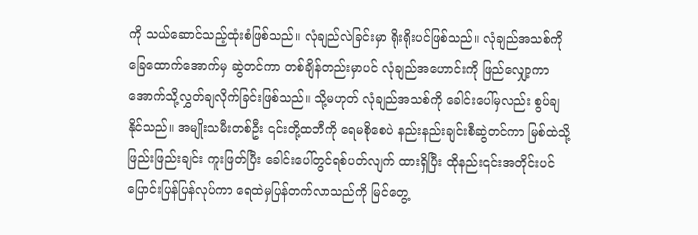ကို သယ်ဆောင်သည့်ထုံးစံဖြစ်သည်။ လုံချည်လဲခြင်းမှာ ရိုးရိုးပင်ဖြစ်သည်။ လုံချည်အသစ်ကို ခြေထောက်အောက်မှ ဆွဲတင်ကာ တစ်ချိန်တည်းမှာပင် လုံချည်အဟောင်းကို ဖြည်လျှော့ကာ အောက်သို့လွှတ်ချလိုက်ခြင်းဖြစ်သည်။ သို့မဟုတ် လုံချည်အသစ်ကို ခေါင်းပေါ်မှလည်း စွပ်ချနိုင်သည်။ အမျိုးသမီးတစ်ဦး ၎င်းတို့ထဘီကို ရေမစိုစေပဲ နည်းနည်းချင်းစီဆွဲတင်ကာ မြစ်ထဲသို့ ဖြည်းဖြည်းချင်း ကူးဖြတ်ပြီး ခေါင်းပေါ်တွင်ရစ်ပတ်လျက် ထားရှိပြီး ထိုနည်း၎င်းအတိုင်းပင် ပြောင်းပြန်ပြန်လုပ်ကာ ရေထဲမှပြန်တက်လာသည်ကို မြင်တွေ့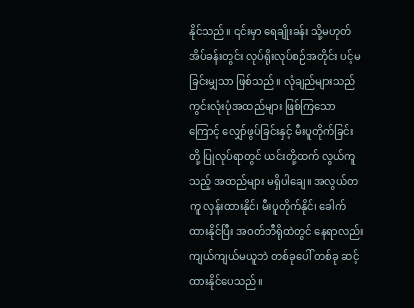နိုင်သည်။ ၎င်းမှာ ရေချိုးခန်း သို့မဟုတ် အိပ်ခန်းတွင်း လုပ်ရိုးလုပ်စဉ်အတိုင်း ပင့်မခြင်းမျှသာ ဖြစ်သည်။ လုံချည်များသည် ကွင်းလုံးပုံအထည်များ ဖြစ်ကြသောကြောင့် လျှော်ဖွပ်ခြင်းနှင့် မီးပူတိုက်ခြင်းတို့ ပြုလုပ်ရာတွင် ယင်းတို့ထက် လွယ်ကူသည့် အထည်များ မရှိပါချေ။ အလွယ်တကူ လှန်းထားနိုင်၊ မီးပူတိုက်နိုင်၊ ခေါက်ထားနိုင်ပြီး အဝတ်ဘီရိုထဲတွင် နေရာလည်း ကျယ်ကျယ်မယူဘဲ တစ်ခုပေါ် တစ်ခု ဆင့်ထားနိုင်ပေသည်။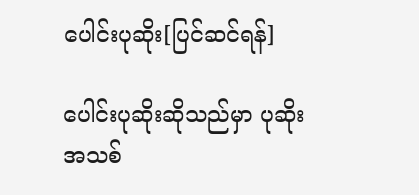ပေါင်းပုဆိုး[ပြင်ဆင်ရန်]

ပေါင်းပုဆိုးဆိုသည်မှာ ပုဆိုးအသစ်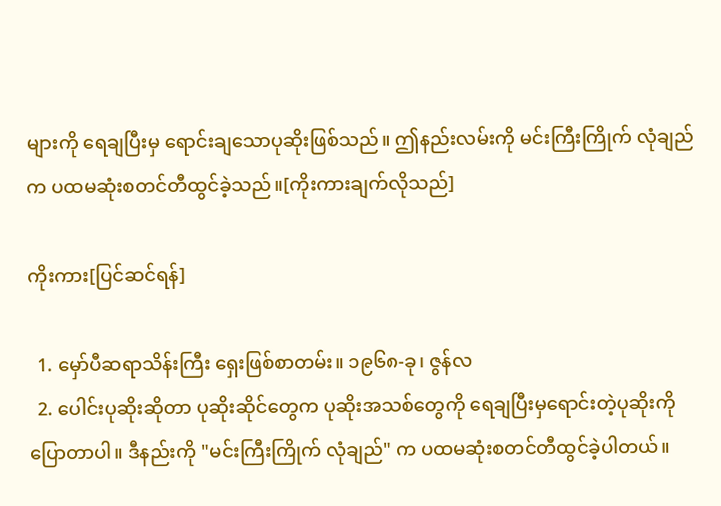များကို ရေချပြီးမှ ရောင်းချသောပုဆိုးဖြစ်သည်။ ဤနည်းလမ်းကို မင်းကြီးကြိုက် လုံချည် က ပထမဆုံးစတင်တီထွင်ခဲ့သည်။[ကိုးကားချက်လိုသည်]

ကိုးကား[ပြင်ဆင်ရန်]

  1. မှော်ပီဆရာသိန်းကြီး ရှေးဖြစ်စာတမ်း။ ၁၉၆၈-ခု၊ ဇွန်လ
  2. ပေါင်းပုဆိုးဆိုတာ ပုဆိုးဆိုင်တွေက ပုဆိုးအသစ်တွေကို ရေချပြီးမှရောင်းတဲ့ပုဆိုးကိုပြောတာပါ။ ဒီနည်းကို "မင်းကြီးကြိုက် လုံချည်" က ပထမဆုံးစတင်တီထွင်ခဲ့ပါတယ်။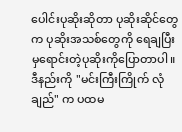ပေါင်းပုဆိုးဆိုတာ ပုဆိုးဆိုင်တွေက ပုဆိုးအသစ်တွေကို ရေချပြီးမှရောင်းတဲ့ပုဆိုးကိုပြောတာပါ။ ဒီနည်းကို "မင်းကြီးကြိုက် လုံချည်" က ပထမ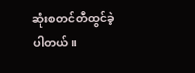ဆုံးစတင်တီထွင်ခဲ့ပါတယ်။